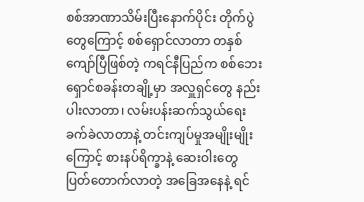စစ်အာဏာသိမ်းပြီးနောက်ပိုင်း တိုက်ပွဲတွေကြောင့် စစ်ရှောင်လာတာ တနှစ်ကျော်ပြီဖြစ်တဲ့ ကရင်နီပြည်က စစ်ဘေးရှောင်စခန်းတချို့မှာ အလှူရှင်တွေ နည်းပါးလာတာ၊ လမ်းပန်းဆက်သွယ်ရေး ခက်ခဲလာတာနဲ့ တင်းကျပ်မှုအမျိုးမျိုးကြောင့် စားနပ်ရိက္ခာနဲ့ ဆေးဝါးတွေ ပြတ်တောက်လာတဲ့ အခြေအနေနဲ့ ရင်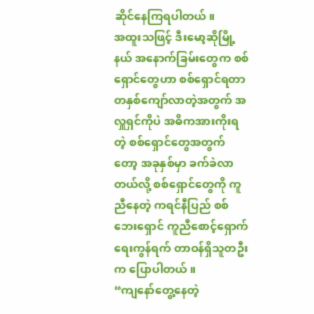ဆိုင်နေကြရပါတယ်။
အထူးသဖြင့် ဒီးမော့ဆိုမြို့နယ် အနောက်ခြမ်းတွေက စစ်ရှောင်တွေဟာ စစ်ရှောင်ရတာ တနှစ်ကျော်လာတဲ့အတွက် အလှူရှင်ကိုပဲ အဓိကအားကိုးရတဲ့ စစ်ရှောင်တွေအတွက်တော့ အခုနှစ်မှာ ခက်ခဲလာတယ်လို့ စစ်ရှောင်တွေကို ကူညီနေတဲ့ ကရင်နီပြည် စစ်ဘေးရှောင် ကူညီစောင့်ရှောက်ရေးကွန်ရက် တာဝန်ရှိသူတဦးက ပြောပါတယ်။
“ကျနော်တွေ့နေတဲ့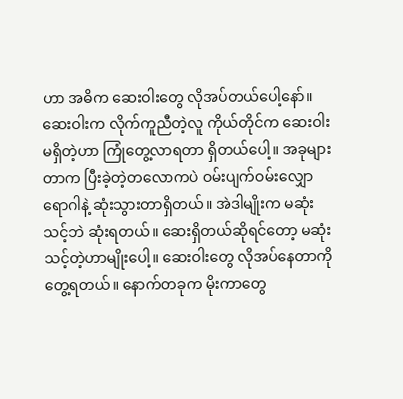ဟာ အဓိက ဆေးဝါးတွေ လိုအပ်တယ်ပေါ့နော်။ ဆေးဝါးက လိုက်ကူညီတဲ့လူ ကိုယ်တိုင်က ဆေးဝါးမရှိတဲ့ဟာ ကြုံတွေ့လာရတာ ရှိတယ်ပေါ့။ အခုများတာက ပြီးခဲ့တဲ့တလောကပဲ ဝမ်းပျက်ဝမ်းလျှောရောဂါနဲ့ ဆုံးသွားတာရှိတယ်။ အဲဒါမျိုးက မဆုံးသင့်ဘဲ ဆုံးရတယ်။ ဆေးရှိတယ်ဆိုရင်တော့ မဆုံးသင့်တဲ့ဟာမျိုးပေါ့။ ဆေးဝါးတွေ လိုအပ်နေတာကို တွေ့ရတယ်။ နောက်တခုက မိုးကာတွေ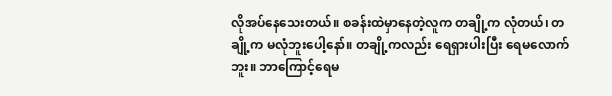လိုအပ်နေသေးတယ်။ စခန်းထဲမှာနေတဲ့လူက တချို့က လုံတယ်၊ တချို့က မလုံဘူးပေါ့နော်။ တချို့ကလည်း ရေရှားပါးပြီး ရေမလောက်ဘူး။ ဘာကြောင့်ရေမ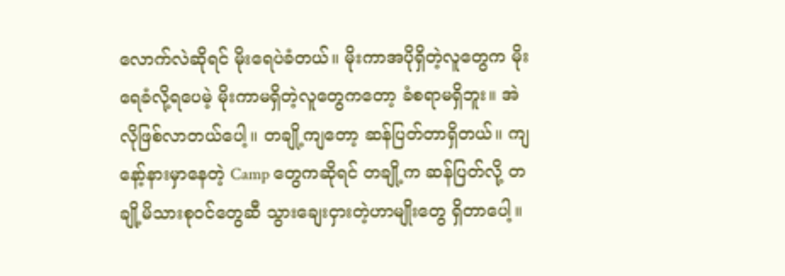လောက်လဲဆိုရင် မိုးရေပဲခံတယ်။ မိုးကာအပိုရှိတဲ့လူတွေက မိုးရေခံလို့ရပေမဲ့ မိုးကာမရှိတဲ့လူတွေကတော့ ခံစရာမရှိဘူး။ အဲလိုဖြစ်လာတယ်ပေါ့။ တချို့ကျတော့ ဆန်ပြတ်တာရှိတယ်။ ကျနော့်နားမှာနေတဲ့ Camp တွေကဆိုရင် တချို့က ဆန်ပြတ်လို့ တချို့မိသားစုဝင်တွေဆီ သွားချေးငှားတဲ့ဟာမျိုးတွေ ရှိတာပေါ့။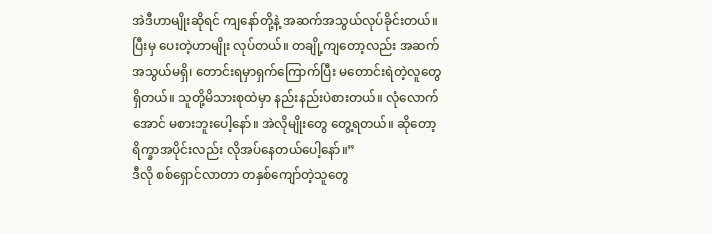အဲဒီဟာမျိုးဆိုရင် ကျနော်တို့နဲ့ အဆက်အသွယ်လုပ်ခိုင်းတယ်။ ပြီးမှ ပေးတဲ့ဟာမျိုး လုပ်တယ်။ တချို့ကျတော့လည်း အဆက်အသွယ်မရှိ၊ တောင်းရမှာရှက်ကြောက်ပြီး မတောင်းရဲတဲ့လူတွေ ရှိတယ်။ သူတို့မိသားစုထဲမှာ နည်းနည်းပဲစားတယ်။ လုံလောက်အောင် မစားဘူးပေါ့နော်။ အဲလိုမျိုးတွေ တွေ့ရတယ်။ ဆိုတော့ ရိက္ခာအပိုင်းလည်း လိုအပ်နေတယ်ပေါ့နော်။”
ဒီလို စစ်ရှောင်လာတာ တနှစ်ကျော်တဲ့သူတွေ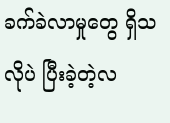ခက်ခဲလာမှုတွေ ရှိသလိုပဲ ပြီးခဲ့တဲ့လ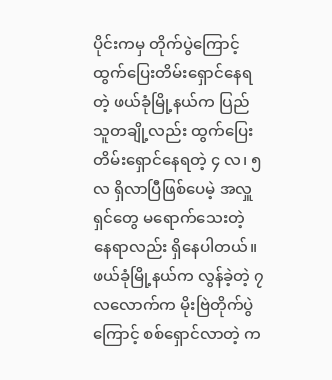ပိုင်းကမှ တိုက်ပွဲကြောင့် ထွက်ပြေးတိမ်းရှောင်နေရတဲ့ ဖယ်ခုံမြို့နယ်က ပြည်သူတချို့လည်း ထွက်ပြေးတိမ်းရှောင်နေရတဲ့ ၄ လ၊ ၅ လ ရှိလာပြီဖြစ်ပေမဲ့ အလှူရှင်တွေ မရောက်သေးတဲ့ နေရာလည်း ရှိနေပါတယ်။
ဖယ်ခုံမြို့နယ်က လွန်ခဲ့တဲ့ ၇ လလောက်က မိုးဗြဲတိုက်ပွဲကြောင့် စစ်ရှောင်လာတဲ့ က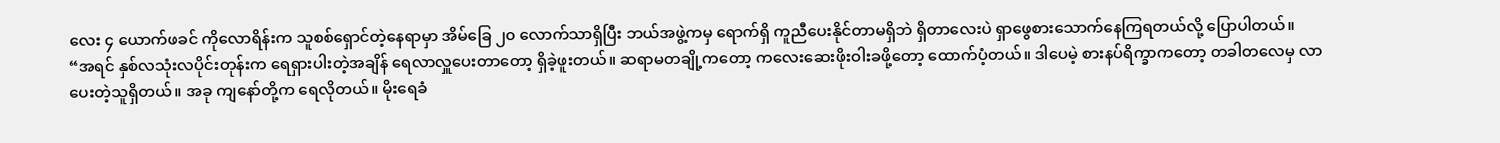လေး ၄ ယောက်ဖခင် ကိုလောရိန်းက သူစစ်ရှောင်တဲ့နေရာမှာ အိမ်ခြေ ၂၀ လောက်သာရှိပြီး ဘယ်အဖွဲ့ကမှ ရောက်ရှိ ကူညီပေးနိုင်တာမရှိဘဲ ရှိတာလေးပဲ ရှာဖွေစားသောက်နေကြရတယ်လို့ ပြောပါတယ်။
“အရင် နှစ်လသုံးလပိုင်းတုန်းက ရေရှားပါးတဲ့အချိန် ရေလာလှူပေးတာတော့ ရှိခဲ့ဖူးတယ်။ ဆရာမတချို့ကတော့ ကလေးဆေးဖိုးဝါးခဖို့တော့ ထောက်ပံ့တယ်။ ဒါပေမဲ့ စားနပ်ရိက္ခာကတော့ တခါတလေမှ လာပေးတဲ့သူရှိတယ်။ အခု ကျနော်တို့က ရေလိုတယ်။ မိုးရေခံ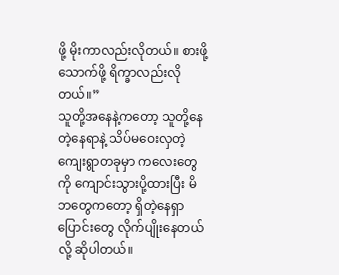ဖို့ မိုးကာလည်းလိုတယ်။ စားဖို့သောက်ဖို့ ရိက္ခာလည်းလိုတယ်။”
သူတို့အနေနဲ့ကတော့ သူတို့နေတဲ့နေရာနဲ့ သိပ်မဝေးလှတဲ့ ကျေးရွာတခုမှာ ကလေးတွေကို ကျောင်းသွားပို့ထားပြီး မိဘတွေကတော့ ရှိတဲ့နေရှာ ပြောင်းတွေ လိုက်ပျိုးနေတယ်လို့ ဆိုပါတယ်။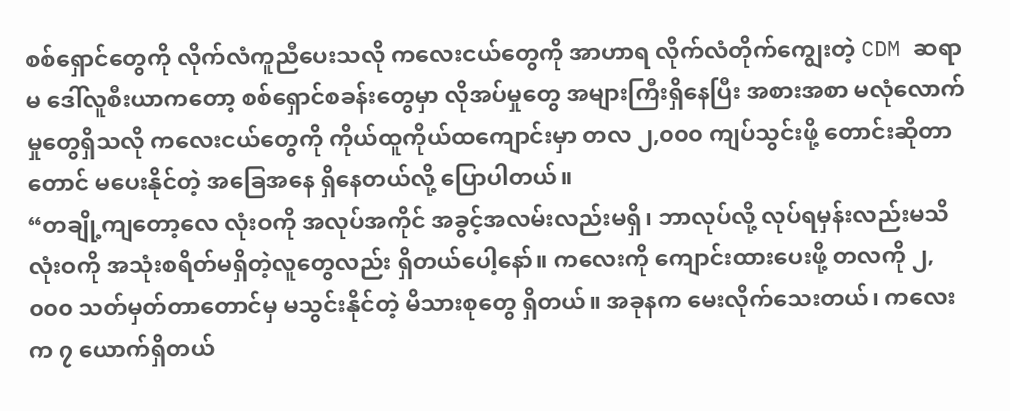စစ်ရှောင်တွေကို လိုက်လံကူညီပေးသလို ကလေးငယ်တွေကို အာဟာရ လိုက်လံတိုက်ကျွေးတဲ့ CDM ဆရာမ ဒေါ်လူစီးယာကတော့ စစ်ရှောင်စခန်းတွေမှာ လိုအပ်မှုတွေ အများကြီးရှိနေပြီး အစားအစာ မလုံလောက်မှုတွေရှိသလို ကလေးငယ်တွေကို ကိုယ်ထူကိုယ်ထကျောင်းမှာ တလ ၂,၀၀၀ ကျပ်သွင်းဖို့ တောင်းဆိုတာတောင် မပေးနိုင်တဲ့ အခြေအနေ ရှိနေတယ်လို့ ပြောပါတယ်။
“တချို့ကျတော့လေ လုံးဝကို အလုပ်အကိုင် အခွင့်အလမ်းလည်းမရှိ၊ ဘာလုပ်လို့ လုပ်ရမှန်းလည်းမသိ လုံးဝကို အသုံးစရိတ်မရှိတဲ့လူတွေလည်း ရှိတယ်ပေါ့နော်။ ကလေးကို ကျောင်းထားပေးဖို့ တလကို ၂,၀၀၀ သတ်မှတ်တာတောင်မှ မသွင်းနိုင်တဲ့ မိသားစုတွေ ရှိတယ်။ အခုနက မေးလိုက်သေးတယ်၊ ကလေးက ၇ ယောက်ရှိတယ်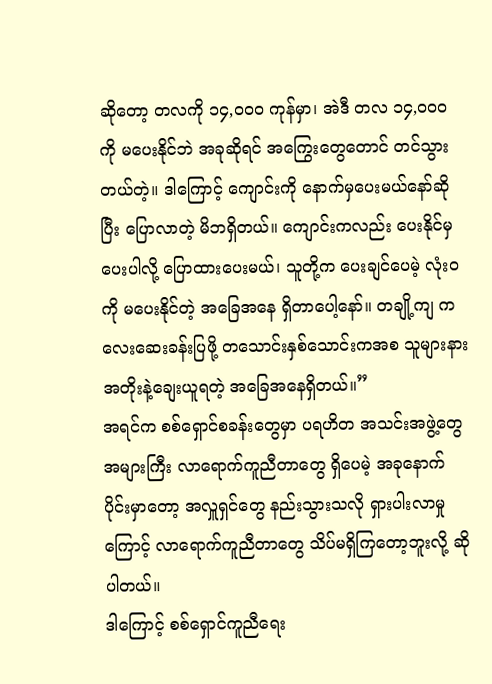ဆိုတော့ တလကို ၁၄,၀၀၀ ကုန်မှာ၊ အဲဒီ တလ ၁၄,၀၀၀ ကို မပေးနိုင်ဘဲ အခုဆိုရင် အကြွေးတွေတောင် တင်သွားတယ်တဲ့။ ဒါကြောင့် ကျောင်းကို နောက်မှပေးမယ်နော်ဆိုပြီး ပြောလာတဲ့ မိဘရှိတယ်။ ကျောင်းကလည်း ပေးနိုင်မှ ပေးပါလို့ ပြောထားပေးမယ်၊ သူတို့က ပေးချင်ပေမဲ့ လုံးဝကို မပေးနိုင်တဲ့ အခြေအနေ ရှိတာပေါ့နော်။ တချို့ကျ ကလေးဆေးခန်းပြဖို့ တသောင်းနှစ်သောင်းကအစ သူများနား အတိုးနဲ့ချေးယူရတဲ့ အခြေအနေရှိတယ်။”
အရင်က စစ်ရှောင်စခန်းတွေမှာ ပရဟိတ အသင်းအဖွဲ့တွေ အများကြီး လာရောက်ကူညီတာတွေ ရှိပေမဲ့ အခုနောက်ပိုင်းမှာတော့ အလှူရှင်တွေ နည်းသွားသလို ရှားပါးလာမှုကြောင့် လာရောက်ကူညီတာတွေ သိပ်မရှိကြတော့ဘူးလို့ ဆိုပါတယ်။
ဒါကြောင့် စစ်ရှောင်ကူညီရေး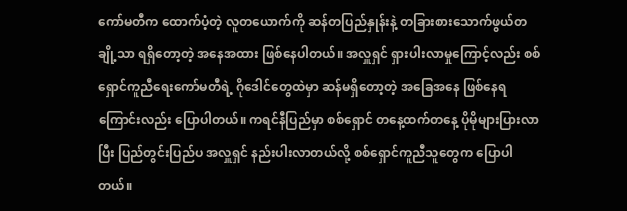ကော်မတီက ထောက်ပံ့တဲ့ လူတယောက်ကို ဆန်တပြည်နှုန်းနဲ့ တခြားစားသောက်ဖွယ်တချို့သာ ရရှိတော့တဲ့ အနေအထား ဖြစ်နေပါတယ်။ အလှူရှင် ရှားပါးလာမှုကြောင့်လည်း စစ်ရှောင်ကူညီရေးကော်မတီရဲ့ ဂိုဒေါင်တွေထဲမှာ ဆန်မရှိတော့တဲ့ အခြေအနေ ဖြစ်နေရကြောင်းလည်း ပြောပါတယ်။ ကရင်နီပြည်မှာ စစ်ရှောင် တနေ့ထက်တနေ့ ပိုမိုများပြားလာပြီး ပြည်တွင်းပြည်ပ အလှူရှင် နည်းပါးလာတယ်လို့ စစ်ရှောင်ကူညီသူတွေက ပြောပါတယ်။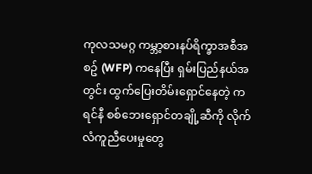ကုလသမဂ္ဂ ကမ္ဘာ့စားနပ်ရိက္ခာအစီအစဥ် (WFP) ကနေပြီး ရှမ်းပြည်နယ်အတွင်း ထွက်ပြေးတိမ်းရှောင်နေတဲ့ ကရင်နီ စစ်ဘေးရှောင်တချို့ဆီကို လိုက်လံကူညီပေးမှုတွေ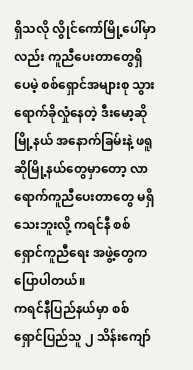ရှိသလို လွိုင်ကော်မြို့ပေါ်မှာလည်း ကူညီပေးတာတွေရှိပေမဲ့ စစ်ရှောင်အများစု သွားရောက်ခိုလှုံနေတဲ့ ဒီးမော့ဆိုမြို့နယ် အနောက်ခြမ်းနဲ့ ဖရူဆိုမြို့နယ်တွေမှာတော့ လာရောက်ကူညီပေးတာတွေ မရှိသေးဘူးလို့ ကရင်နီ စစ်ရှောင်ကူညီရေး အဖွဲ့တွေက ပြောပါတယ်။
ကရင်နီပြည်နယ်မှာ စစ်ရှောင်ပြည်သူ ၂ သိန်းကျော်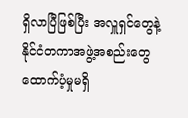ရှိလာပြီဖြစ်ပြီး အလှူရှင်တွေနဲ့ နိုင်ငံတကာအဖွဲ့အစည်းတွေ ထောက်ပံ့မှုမရှိ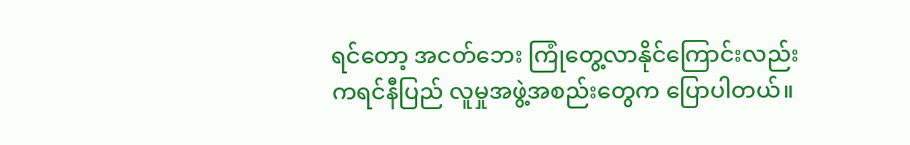ရင်တော့ အငတ်ဘေး ကြုံတွေ့လာနိုင်ကြောင်းလည်း ကရင်နီပြည် လူမှုအဖွဲ့အစည်းတွေက ပြောပါတယ်။